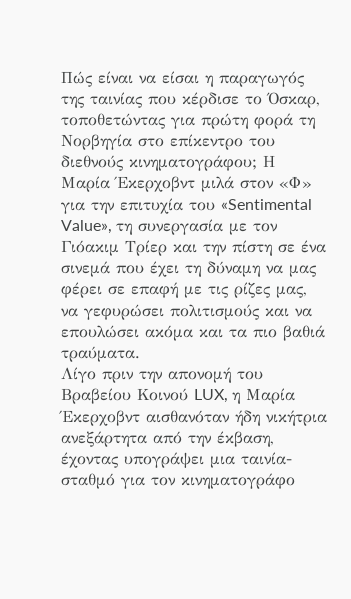Πώς είναι να είσαι η παραγωγός της ταινίας που κέρδισε το Όσκαρ, τοποθετώντας για πρώτη φορά τη Νορβηγία στο επίκεντρο του διεθνούς κινηματογράφου; Η Μαρία Έκερχοβντ μιλά στον «Φ» για την επιτυχία του «Sentimental Value», τη συνεργασία με τον Γιόακιμ Τρίερ και την πίστη σε ένα σινεμά που έχει τη δύναμη να μας φέρει σε επαφή με τις ρίζες μας, να γεφυρώσει πολιτισμούς και να επουλώσει ακόμα και τα πιο βαθιά τραύματα.
Λίγο πριν την απονομή του Βραβείου Κοινού LUX, η Μαρία Έκερχοβντ αισθανόταν ήδη νικήτρια ανεξάρτητα από την έκβαση, έχοντας υπογράψει μια ταινία-σταθμό για τον κινηματογράφο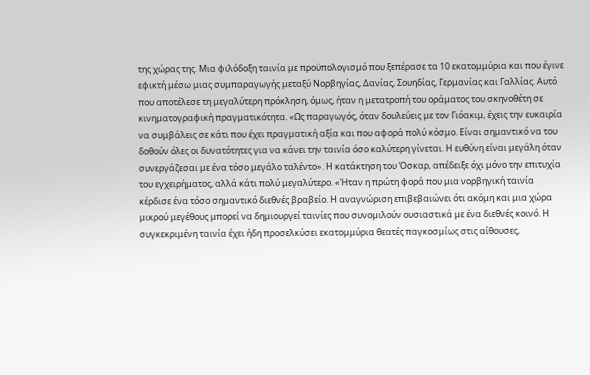της χώρας της. Μια φιλόδοξη ταινία με προϋπολογισμό που ξεπέρασε τα 10 εκατομμύρια και που έγινε εφικτή μέσω μιας συμπαραγωγής μεταξύ Νορβηγίας, Δανίας, Σουηδίας, Γερμανίας και Γαλλίας. Αυτό που αποτέλεσε τη μεγαλύτερη πρόκληση, όμως, ήταν η μετατροπή του οράματος του σκηνοθέτη σε κινηματογραφική πραγματικότητα. «Ως παραγωγός, όταν δουλεύεις με τον Γιόακιμ, έχεις την ευκαιρία να συμβάλεις σε κάτι που έχει πραγματική αξία και που αφορά πολύ κόσμο. Είναι σημαντικό να του δοθούν όλες οι δυνατότητες για να κάνει την ταινία όσο καλύτερη γίνεται. Η ευθύνη είναι μεγάλη όταν συνεργάζεσαι με ένα τόσο μεγάλο ταλέντο». Η κατάκτηση του Όσκαρ, απέδειξε όχι μόνο την επιτυχία του εγχειρήματος, αλλά κάτι πολύ μεγαλύτερο. «Ήταν η πρώτη φορά που μια νορβηγική ταινία κέρδισε ένα τόσο σημαντικό διεθνές βραβείο. Η αναγνώριση επιβεβαιώνει ότι ακόμη και μια χώρα μικρού μεγέθους μπορεί να δημιουργεί ταινίες που συνομιλούν ουσιαστικά με ένα διεθνές κοινό. Η συγκεκριμένη ταινία έχει ήδη προσελκύσει εκατομμύρια θεατές παγκοσμίως στις αίθουσες,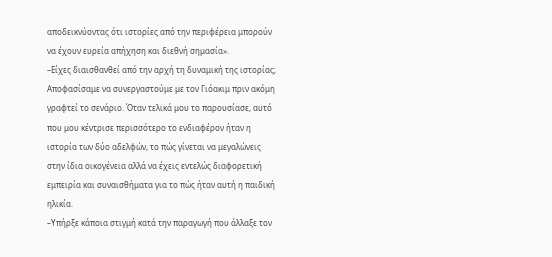αποδεικνύοντας ότι ιστορίες από την περιφέρεια μπορούν να έχουν ευρεία απήχηση και διεθνή σημασία».
–Είχες διαισθανθεί από την αρχή τη δυναμική της ιστορίας; Αποφασίσαμε να συνεργαστούμε με τον Γιόακιμ πριν ακόμη γραφτεί το σενάριο. Όταν τελικά μου το παρουσίασε, αυτό που μου κέντρισε περισσότερο το ενδιαφέρον ήταν η ιστορία των δύο αδελφών, το πώς γίνεται να μεγαλώνεις στην ίδια οικογένεια αλλά να έχεις εντελώς διαφορετική εμπειρία και συναισθήματα για το πώς ήταν αυτή η παιδική ηλικία.
–Υπήρξε κάποια στιγμή κατά την παραγωγή που άλλαξε τον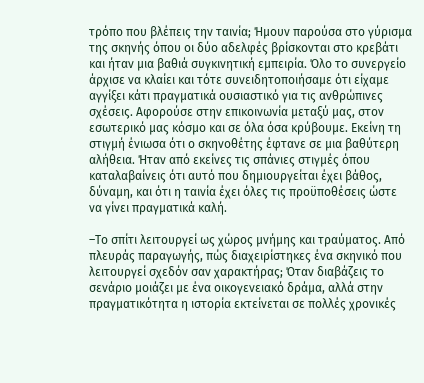τρόπο που βλέπεις την ταινία; Ήμουν παρούσα στο γύρισμα της σκηνής όπου οι δύο αδελφές βρίσκονται στο κρεβάτι και ήταν μια βαθιά συγκινητική εμπειρία. Όλο το συνεργείο άρχισε να κλαίει και τότε συνειδητοποιήσαμε ότι είχαμε αγγίξει κάτι πραγματικά ουσιαστικό για τις ανθρώπινες σχέσεις. Αφορούσε στην επικοινωνία μεταξύ μας, στον εσωτερικό μας κόσμο και σε όλα όσα κρύβουμε. Εκείνη τη στιγμή ένιωσα ότι ο σκηνοθέτης έφτανε σε μια βαθύτερη αλήθεια. Ήταν από εκείνες τις σπάνιες στιγμές όπου καταλαβαίνεις ότι αυτό που δημιουργείται έχει βάθος, δύναμη, και ότι η ταινία έχει όλες τις προϋποθέσεις ώστε να γίνει πραγματικά καλή.

–Το σπίτι λειτουργεί ως χώρος μνήμης και τραύματος. Από πλευράς παραγωγής, πώς διαχειρίστηκες ένα σκηνικό που λειτουργεί σχεδόν σαν χαρακτήρας; Όταν διαβάζεις το σενάριο μοιάζει με ένα οικογενειακό δράμα, αλλά στην πραγματικότητα η ιστορία εκτείνεται σε πολλές χρονικές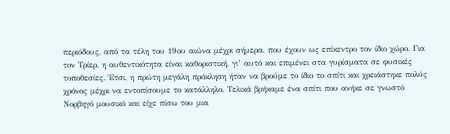περιόδους, από τα τέλη του 19ου αιώνα μέχρι σήμερα, που έχουν ως επίκεντρο τον ίδιο χώρο. Για τον Τρίερ, η αυθεντικότητα είναι καθοριστική, γι’ αυτό και επιμένει στα γυρίσματα σε φυσικές τοποθεσίες. Έτσι, η πρώτη μεγάλη πρόκληση ήταν να βρούμε το ίδιο το σπίτι και χρειάστηκε πολύς χρόνος μέχρι να εντοπίσουμε το κατάλληλο. Τελικά βρήκαμε ένα σπίτι που ανήκε σε γνωστό Νορβηγό μουσικό και είχε πίσω του μια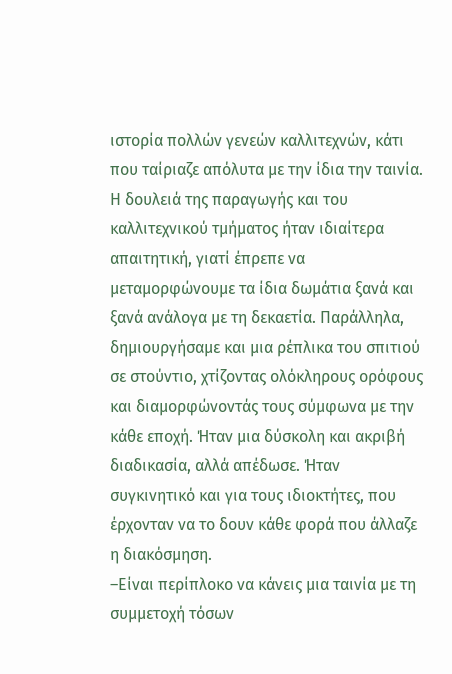ιστορία πολλών γενεών καλλιτεχνών, κάτι που ταίριαζε απόλυτα με την ίδια την ταινία. Η δουλειά της παραγωγής και του καλλιτεχνικού τμήματος ήταν ιδιαίτερα απαιτητική, γιατί έπρεπε να μεταμορφώνουμε τα ίδια δωμάτια ξανά και ξανά ανάλογα με τη δεκαετία. Παράλληλα, δημιουργήσαμε και μια ρέπλικα του σπιτιού σε στούντιο, χτίζοντας ολόκληρους ορόφους και διαμορφώνοντάς τους σύμφωνα με την κάθε εποχή. Ήταν μια δύσκολη και ακριβή διαδικασία, αλλά απέδωσε. Ήταν συγκινητικό και για τους ιδιοκτήτες, που έρχονταν να το δουν κάθε φορά που άλλαζε η διακόσμηση.
–Είναι περίπλοκο να κάνεις μια ταινία με τη συμμετοχή τόσων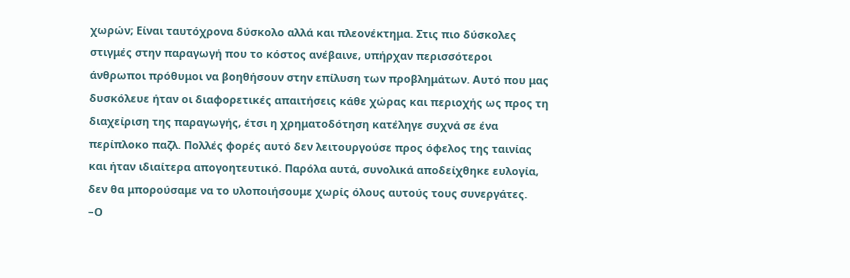χωρών; Είναι ταυτόχρονα δύσκολο αλλά και πλεονέκτημα. Στις πιο δύσκολες στιγμές στην παραγωγή που το κόστος ανέβαινε, υπήρχαν περισσότεροι άνθρωποι πρόθυμοι να βοηθήσουν στην επίλυση των προβλημάτων. Αυτό που μας δυσκόλευε ήταν οι διαφορετικές απαιτήσεις κάθε χώρας και περιοχής ως προς τη διαχείριση της παραγωγής, έτσι η χρηματοδότηση κατέληγε συχνά σε ένα περίπλοκο παζλ. Πολλές φορές αυτό δεν λειτουργούσε προς όφελος της ταινίας και ήταν ιδιαίτερα απογοητευτικό. Παρόλα αυτά, συνολικά αποδείχθηκε ευλογία, δεν θα μπορούσαμε να το υλοποιήσουμε χωρίς όλους αυτούς τους συνεργάτες.
–Ο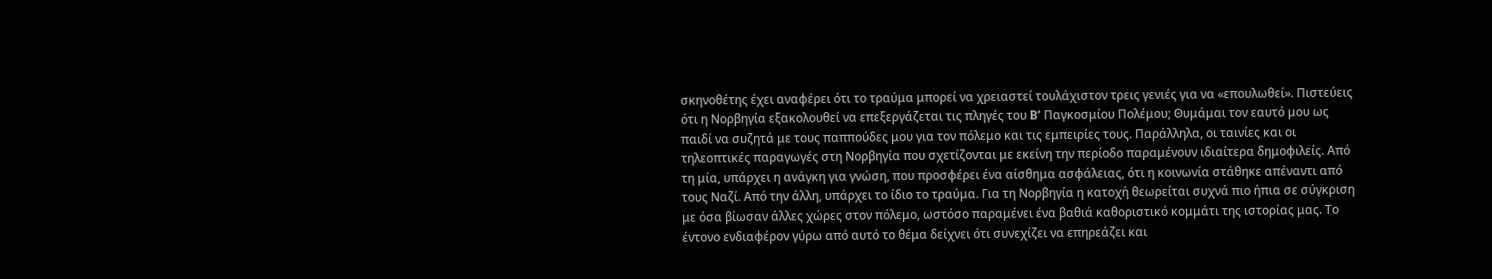σκηνοθέτης έχει αναφέρει ότι το τραύμα μπορεί να χρειαστεί τουλάχιστον τρεις γενιές για να «επουλωθεί». Πιστεύεις ότι η Νορβηγία εξακολουθεί να επεξεργάζεται τις πληγές του B’ Παγκοσμίου Πολέμου; Θυμάμαι τον εαυτό μου ως παιδί να συζητά με τους παππούδες μου για τον πόλεμο και τις εμπειρίες τους. Παράλληλα, οι ταινίες και οι τηλεοπτικές παραγωγές στη Νορβηγία που σχετίζονται με εκείνη την περίοδο παραμένουν ιδιαίτερα δημοφιλείς. Από τη μία, υπάρχει η ανάγκη για γνώση, που προσφέρει ένα αίσθημα ασφάλειας, ότι η κοινωνία στάθηκε απέναντι από τους Ναζί. Από την άλλη, υπάρχει το ίδιο το τραύμα. Για τη Νορβηγία η κατοχή θεωρείται συχνά πιο ήπια σε σύγκριση με όσα βίωσαν άλλες χώρες στον πόλεμο, ωστόσο παραμένει ένα βαθιά καθοριστικό κομμάτι της ιστορίας μας. Το έντονο ενδιαφέρον γύρω από αυτό το θέμα δείχνει ότι συνεχίζει να επηρεάζει και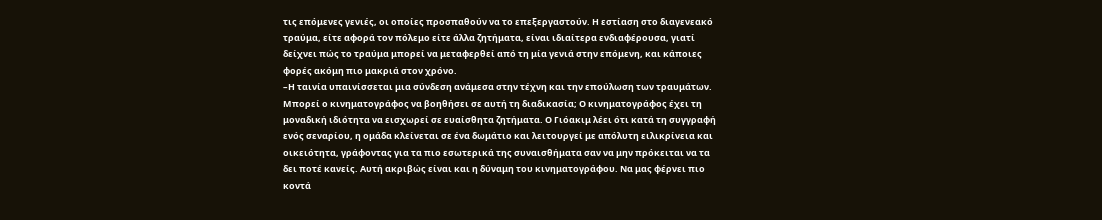τις επόμενες γενιές, οι οποίες προσπαθούν να το επεξεργαστούν. Η εστίαση στο διαγενεακό τραύμα, είτε αφορά τον πόλεμο είτε άλλα ζητήματα, είναι ιδιαίτερα ενδιαφέρουσα, γιατί δείχνει πώς το τραύμα μπορεί να μεταφερθεί από τη μία γενιά στην επόμενη, και κάποιες φορές ακόμη πιο μακριά στον χρόνο.
–Η ταινία υπαινίσσεται μια σύνδεση ανάμεσα στην τέχνη και την επούλωση των τραυμάτων. Μπορεί ο κινηματογράφος να βοηθήσει σε αυτή τη διαδικασία; Ο κινηματογράφος έχει τη μοναδική ιδιότητα να εισχωρεί σε ευαίσθητα ζητήματα. Ο Γιόακιμ λέει ότι κατά τη συγγραφή ενός σεναρίου, η ομάδα κλείνεται σε ένα δωμάτιο και λειτουργεί με απόλυτη ειλικρίνεια και οικειότητα, γράφοντας για τα πιο εσωτερικά της συναισθήματα σαν να μην πρόκειται να τα δει ποτέ κανείς. Αυτή ακριβώς είναι και η δύναμη του κινηματογράφου. Να μας φέρνει πιο κοντά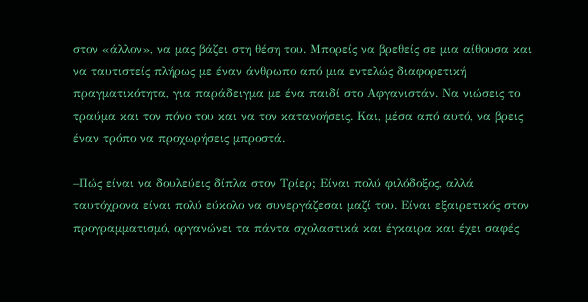στον «άλλον», να μας βάζει στη θέση του. Μπορείς να βρεθείς σε μια αίθουσα και να ταυτιστείς πλήρως με έναν άνθρωπο από μια εντελώς διαφορετική πραγματικότητα, για παράδειγμα με ένα παιδί στο Αφγανιστάν. Να νιώσεις το τραύμα και τον πόνο του και να τον κατανοήσεις. Και, μέσα από αυτό, να βρεις έναν τρόπο να προχωρήσεις μπροστά.

–Πώς είναι να δουλεύεις δίπλα στον Τρίερ; Είναι πολύ φιλόδοξος, αλλά ταυτόχρονα είναι πολύ εύκολο να συνεργάζεσαι μαζί του. Είναι εξαιρετικός στον προγραμματισμό, οργανώνει τα πάντα σχολαστικά και έγκαιρα και έχει σαφές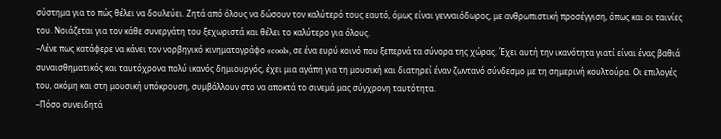σύστημα για το πώς θέλει να δουλεύει. Ζητά από όλους να δώσουν τον καλύτερό τους εαυτό, όμως είναι γενναιόδωρος, με ανθρωπιστική προσέγγιση, όπως και οι ταινίες του. Νοιάζεται για τον κάθε συνεργάτη του ξεχωριστά και θέλει το καλύτερο για όλους.
–Λένε πως κατάφερε να κάνει τον νορβηγικό κινηματογράφο «cool», σε ένα ευρύ κοινό που ξεπερνά τα σύνορα της χώρας. Έχει αυτή την ικανότητα γιατί είναι ένας βαθιά συναισθηματικός και ταυτόχρονα πολύ ικανός δημιουργός, έχει μια αγάπη για τη μουσική και διατηρεί έναν ζωντανό σύνδεσμο με τη σημερινή κουλτούρα. Οι επιλογές του, ακόμη και στη μουσική υπόκρουση, συμβάλλουν στο να αποκτά το σινεμά μας σύγχρονη ταυτότητα.
–Πόσο συνειδητά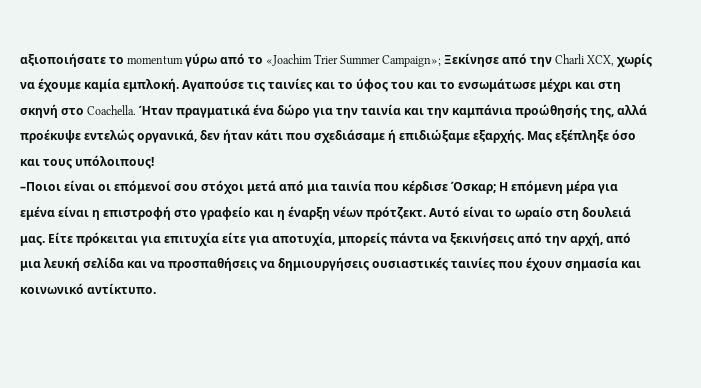αξιοποιήσατε το momentum γύρω από το «Joachim Trier Summer Campaign»; Ξεκίνησε από την Charli XCX, χωρίς να έχουμε καμία εμπλοκή. Αγαπούσε τις ταινίες και το ύφος του και το ενσωμάτωσε μέχρι και στη σκηνή στο Coachella. Ήταν πραγματικά ένα δώρο για την ταινία και την καμπάνια προώθησής της, αλλά προέκυψε εντελώς οργανικά, δεν ήταν κάτι που σχεδιάσαμε ή επιδιώξαμε εξαρχής. Μας εξέπληξε όσο και τους υπόλοιπους!
–Ποιοι είναι οι επόμενοί σου στόχοι μετά από μια ταινία που κέρδισε Όσκαρ; Η επόμενη μέρα για εμένα είναι η επιστροφή στο γραφείο και η έναρξη νέων πρότζεκτ. Αυτό είναι το ωραίο στη δουλειά μας. Είτε πρόκειται για επιτυχία είτε για αποτυχία, μπορείς πάντα να ξεκινήσεις από την αρχή, από μια λευκή σελίδα και να προσπαθήσεις να δημιουργήσεις ουσιαστικές ταινίες που έχουν σημασία και κοινωνικό αντίκτυπο.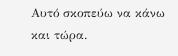Αυτό σκοπεύω να κάνω και τώρα.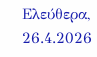Ελεύθερα, 26.4.2026